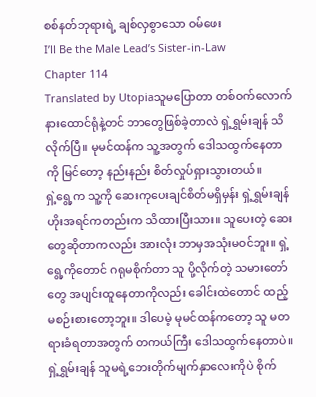စစ်နတ်ဘုရားရဲ့ ချစ်လှစွာသော ဝမ်ဖေး
I’ll Be the Male Lead’s Sister-in-Law
Chapter 114
Translated by Utopiaသူမပြောတာ တစ်ဝက်လောက် နားထောင်ရုံနဲ့တင် ဘာတွေဖြစ်ခဲ့တာလဲ ရှဲ့ရွှမ်းချန် သိလိုက်ပြီ။ မုမင်ထန်က သူ့အတွက် ဒေါသထွက်နေတာကို မြင်တော့ နည်းနည်း စိတ်လှုပ်ရှားသွားတယ်။
ရှဲ့ရွေ့က သူ့ကို ဆေးကုပေးချင်စိတ်မရှိမှန်း ရှဲ့ရွှမ်းချန် ဟိုးအရင်ကတည်းက သိထားပြီးသား။ သူပေးတဲ့ ဆေးတွေဆိုတာကလည်း အားလုံး ဘာမှအသုံးမဝင်ဘူး။ ရှဲ့ရွေ့ကိုတောင် ဂရုမစိုက်တာ သူ ပို့လိုက်တဲ့ သမားတော်တွေ အပျင်းထူနေတာကိုလည်း ခေါင်းထဲတောင် ထည့်မစဉ်းစားတော့ဘူး။ ဒါပေမဲ့ မုမင်ထန်ကတော့ သူ မတရားခံရတာအတွက် တကယ်ကြီး ဒေါသထွက်နေတာပဲ။
ရှဲ့ရွှမ်းချန် သူမရဲ့ဘေးတိုက်မျက်နှာလေးကိုပဲ စိုက်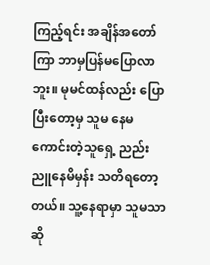ကြည့်ရင်း အချိန်အတော်ကြာ ဘာမှပြန်မပြောလာဘူး။ မုမင်ထန်လည်း ပြောပြီးတော့မှ သူမ နေမကောင်းတဲ့သူရှေ့ ညည်းညူနေမိမှန်း သတိရတော့တယ်။ သူ့နေရာမှာ သူမသာဆို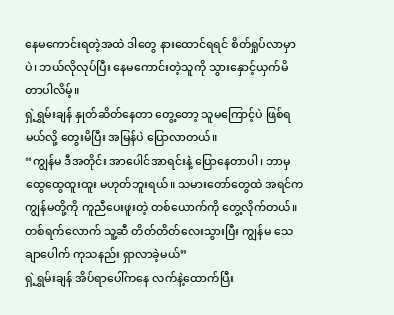နေမကောင်းရတဲ့အထဲ ဒါတွေ နားထောင်ရရင် စိတ်ရှုပ်လာမှာပဲ၊ ဘယ်လိုလုပ်ပြီး နေမကောင်းတဲ့သူကို သွားနှောင့်ယှက်မိတာပါလိမ့်။
ရှဲ့ရွှမ်းချန် နှုတ်ဆိတ်နေတာ တွေ့တော့ သူမကြောင့်ပဲ ဖြစ်ရမယ်လို့ တွေးမိပြီး အမြန်ပဲ ပြောလာတယ်။
“ကျွန်မ ဒီအတိုင်း အာပေါင်အာရင်းနဲ့ ပြောနေတာပါ၊ ဘာမှ ထွေထွေထူးထူး မဟုတ်ဘူးရယ်။ သမားတော်တွေထဲ အရင်က ကျွန်မတို့ကို ကူညီပေးဖူးတဲ့ တစ်ယောက်ကို တွေ့လိုက်တယ်။ တစ်ရက်လောက် သူ့ဆီ တိတ်တိတ်လေးသွားပြီး ကျွန်မ သေချာပေါက် ကုသနည်း ရှာလာခဲ့မယ်”
ရှဲ့ရွှမ်းချန် အိပ်ရာပေါ်ကနေ လက်နဲ့ထောက်ပြီး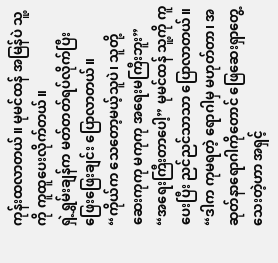ကုန်းထလာတယ်။ မုမင်ထန် အမြန်ပဲ သူ့ကို ကူထူပေးလိုက်တယ်။
ရှဲ့ရွှမ်းချန်က မတ်တတ်ရပ်လိုက်ပြီး ဖြေးဖြေးချင်း ပြောလာတယ်။
“ကိုယ်က သေတော့မယ့်သူပဲ၊ သူတို့ ဆေးကုကု မကုကု အရေးမကြီးဘူး”
“အရေးကြီးတာပေါ့” မုမင်ထန် သူ့ကို ကူပေးပြီး ညင်ညင်သာသာ ပြောလာတယ်။ “ဒါက ကုမရတဲ့ ရောဂါမှ မဟုတ်တာ၊ အဆုတ်နာရောဂါကိုတောင် ဖြေဆေးရှာတွေ့သေးတဲ့ဟာ အရှင့်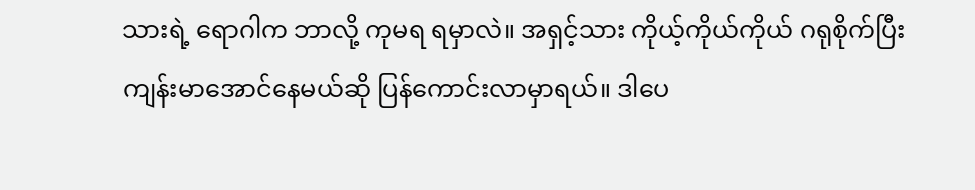သားရဲ့ ရောဂါက ဘာလို့ ကုမရ ရမှာလဲ။ အရှင့်သား ကိုယ့်ကိုယ်ကိုယ် ဂရုစိုက်ပြီး ကျန်းမာအောင်နေမယ်ဆို ပြန်ကောင်းလာမှာရယ်။ ဒါပေ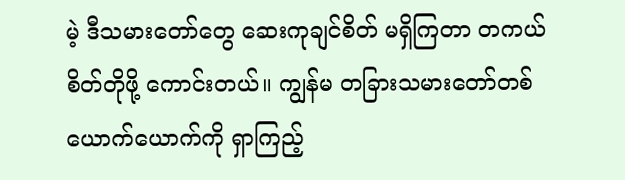မဲ့ ဒီသမားတော်တွေ ဆေးကုချင်စိတ် မရှိကြတာ တကယ် စိတ်တိုဖို့ ကောင်းတယ်။ ကျွန်မ တခြားသမားတော်တစ်ယောက်ယောက်ကို ရှာကြည့်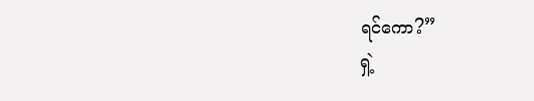ရင်ကော?”
ရှဲ့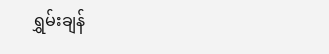ရွှမ်းချန်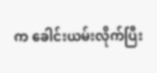က ခေါင်းယမ်းလိုက်ပြီး